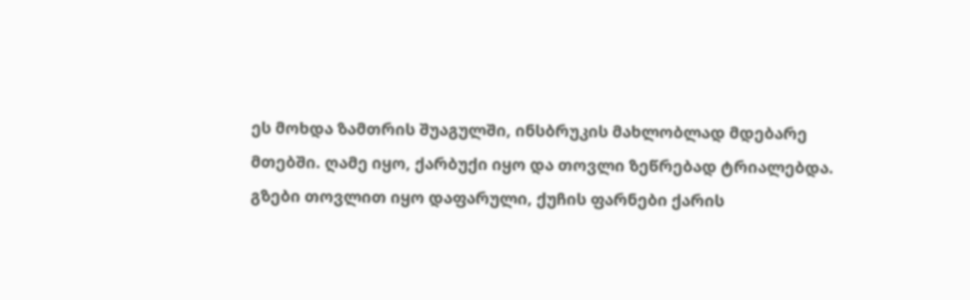ეს მოხდა ზამთრის შუაგულში, ინსბრუკის მახლობლად მდებარე მთებში. ღამე იყო, ქარბუქი იყო და თოვლი ზეწრებად ტრიალებდა. გზები თოვლით იყო დაფარული, ქუჩის ფარნები ქარის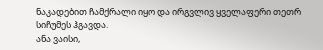ნაკადებით ჩამქრალი იყო და ირგვლივ ყველაფერი თეთრ სიჩუმეს ჰგავდა.
ანა ვაისი,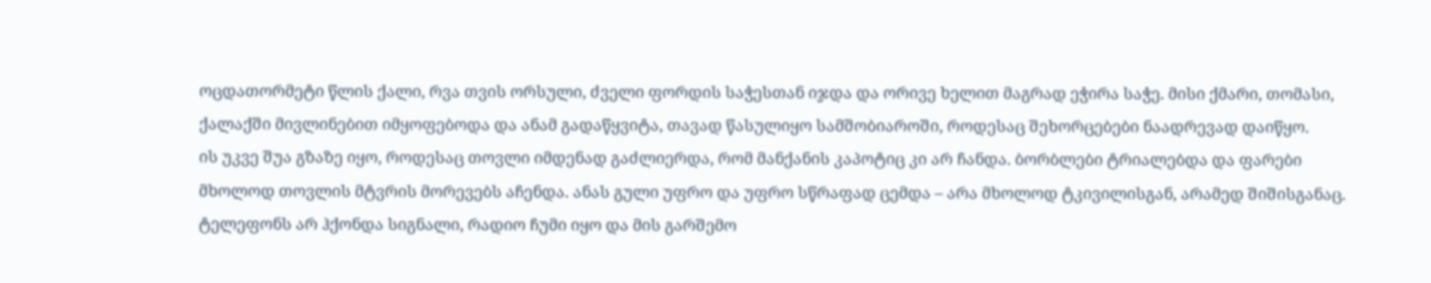ოცდათორმეტი წლის ქალი, რვა თვის ორსული, ძველი ფორდის საჭესთან იჯდა და ორივე ხელით მაგრად ეჭირა საჭე. მისი ქმარი, თომასი, ქალაქში მივლინებით იმყოფებოდა და ანამ გადაწყვიტა, თავად წასულიყო სამშობიაროში, როდესაც შეხორცებები ნაადრევად დაიწყო.
ის უკვე შუა გზაზე იყო, როდესაც თოვლი იმდენად გაძლიერდა, რომ მანქანის კაპოტიც კი არ ჩანდა. ბორბლები ტრიალებდა და ფარები მხოლოდ თოვლის მტვრის მორევებს აჩენდა. ანას გული უფრო და უფრო სწრაფად ცემდა – არა მხოლოდ ტკივილისგან, არამედ შიშისგანაც. ტელეფონს არ ჰქონდა სიგნალი, რადიო ჩუმი იყო და მის გარშემო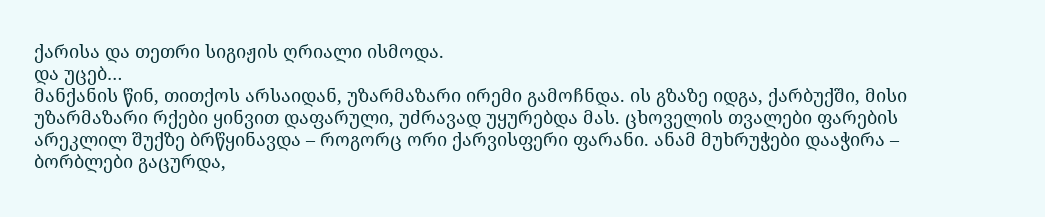ქარისა და თეთრი სიგიჟის ღრიალი ისმოდა.
და უცებ…
მანქანის წინ, თითქოს არსაიდან, უზარმაზარი ირემი გამოჩნდა. ის გზაზე იდგა, ქარბუქში, მისი უზარმაზარი რქები ყინვით დაფარული, უძრავად უყურებდა მას. ცხოველის თვალები ფარების არეკლილ შუქზე ბრწყინავდა – როგორც ორი ქარვისფერი ფარანი. ანამ მუხრუჭები დააჭირა – ბორბლები გაცურდა,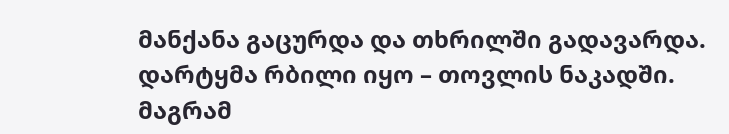მანქანა გაცურდა და თხრილში გადავარდა.
დარტყმა რბილი იყო – თოვლის ნაკადში. მაგრამ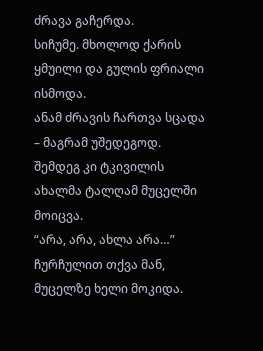ძრავა გაჩერდა.
სიჩუმე. მხოლოდ ქარის ყმუილი და გულის ფრიალი ისმოდა.
ანამ ძრავის ჩართვა სცადა – მაგრამ უშედეგოდ. შემდეგ კი ტკივილის ახალმა ტალღამ მუცელში მოიცვა.
“არა, არა, ახლა არა…” ჩურჩულით თქვა მან, მუცელზე ხელი მოკიდა.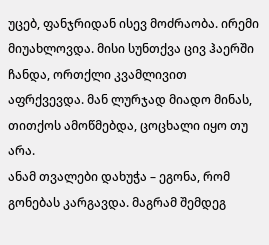უცებ, ფანჯრიდან ისევ მოძრაობა. ირემი მიუახლოვდა. მისი სუნთქვა ცივ ჰაერში ჩანდა, ორთქლი კვამლივით აფრქვევდა. მან ლურჯად მიადო მინას, თითქოს ამოწმებდა, ცოცხალი იყო თუ არა.
ანამ თვალები დახუჭა – ეგონა, რომ გონებას კარგავდა. მაგრამ შემდეგ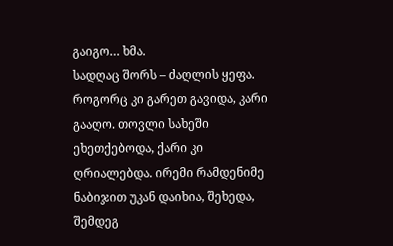გაიგო… ხმა.
სადღაც შორს – ძაღლის ყეფა.
როგორც კი გარეთ გავიდა, კარი გააღო. თოვლი სახეში ეხეთქებოდა, ქარი კი ღრიალებდა. ირემი რამდენიმე ნაბიჯით უკან დაიხია, შეხედა, შემდეგ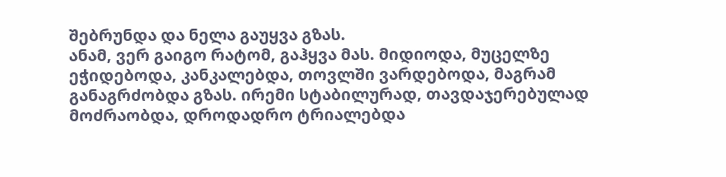შებრუნდა და ნელა გაუყვა გზას.
ანამ, ვერ გაიგო რატომ, გაჰყვა მას. მიდიოდა, მუცელზე ეჭიდებოდა, კანკალებდა, თოვლში ვარდებოდა, მაგრამ განაგრძობდა გზას. ირემი სტაბილურად, თავდაჯერებულად მოძრაობდა, დროდადრო ტრიალებდა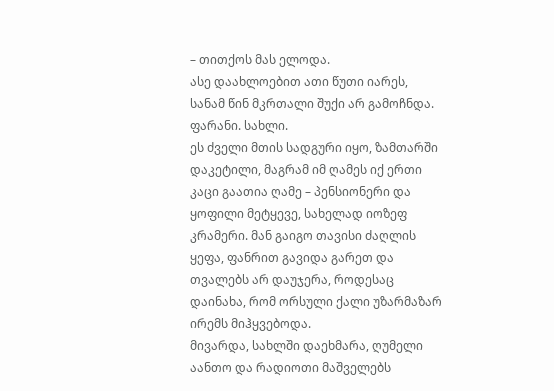– თითქოს მას ელოდა.
ასე დაახლოებით ათი წუთი იარეს, სანამ წინ მკრთალი შუქი არ გამოჩნდა.
ფარანი. სახლი.
ეს ძველი მთის სადგური იყო, ზამთარში დაკეტილი, მაგრამ იმ ღამეს იქ ერთი კაცი გაათია ღამე – პენსიონერი და ყოფილი მეტყევე, სახელად იოზეფ კრამერი. მან გაიგო თავისი ძაღლის ყეფა, ფანრით გავიდა გარეთ და თვალებს არ დაუჯერა, როდესაც დაინახა, რომ ორსული ქალი უზარმაზარ ირემს მიჰყვებოდა.
მივარდა, სახლში დაეხმარა, ღუმელი აანთო და რადიოთი მაშველებს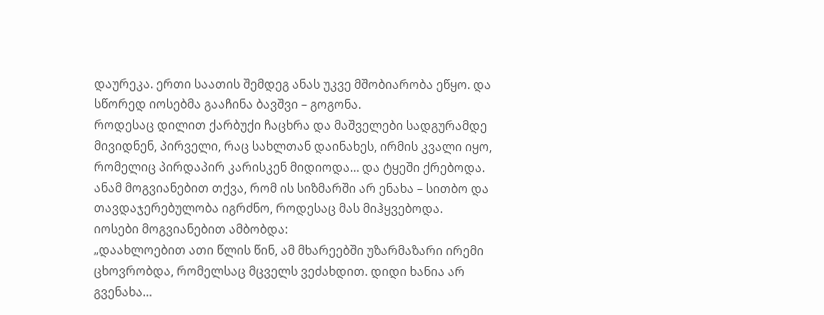დაურეკა. ერთი საათის შემდეგ ანას უკვე მშობიარობა ეწყო. და სწორედ იოსებმა გააჩინა ბავშვი – გოგონა.
როდესაც დილით ქარბუქი ჩაცხრა და მაშველები სადგურამდე მივიდნენ, პირველი, რაც სახლთან დაინახეს, ირმის კვალი იყო, რომელიც პირდაპირ კარისკენ მიდიოდა… და ტყეში ქრებოდა.
ანამ მოგვიანებით თქვა, რომ ის სიზმარში არ ენახა – სითბო და თავდაჯერებულობა იგრძნო, როდესაც მას მიჰყვებოდა.
იოსები მოგვიანებით ამბობდა:
„დაახლოებით ათი წლის წინ, ამ მხარეებში უზარმაზარი ირემი ცხოვრობდა, რომელსაც მცველს ვეძახდით. დიდი ხანია არ გვენახა…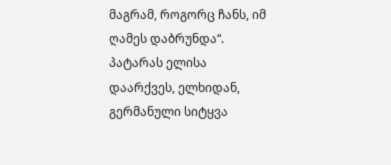მაგრამ, როგორც ჩანს, იმ ღამეს დაბრუნდა“.
პატარას ელისა დაარქვეს, ელხიდან, გერმანული სიტყვა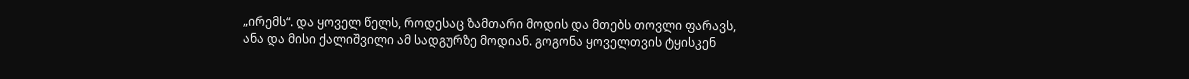„ირემს“. და ყოველ წელს, როდესაც ზამთარი მოდის და მთებს თოვლი ფარავს, ანა და მისი ქალიშვილი ამ სადგურზე მოდიან. გოგონა ყოველთვის ტყისკენ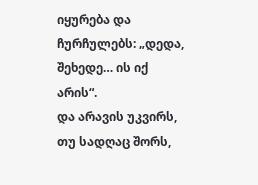იყურება და ჩურჩულებს: „დედა, შეხედე… ის იქ არის“.
და არავის უკვირს, თუ სადღაც შორს,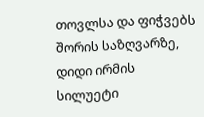თოვლსა და ფიჭვებს შორის საზღვარზე, დიდი ირმის სილუეტი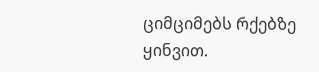ციმციმებს რქებზე ყინვით.